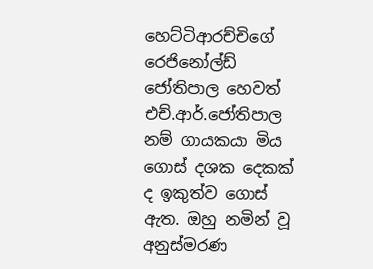හෙට්ටිආරච්චිගේ රෙජිනෝල්ඩ් ජෝතිපාල හෙවත් එච්.ආර්.ජෝතිපාල නම් ගායකයා මිය ගොස් දශක දෙකක් ද ඉකුත්ව ගොස් ඇත. ඔහු නමින් වූ අනුස්මරණ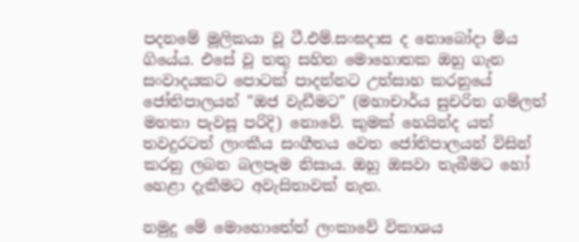පදනමේ මූලිකයා වූ ටී.එම්.සංඝදා‍ස ද නොබෝදා මිය ගියේය. එසේ වූ තතු සහිත මොහොතක ඔහු ගැන සංවාදයකට පොටක් පාදන්නට උත්සාහ කරනුයේ ජෝතිපාලයන් "ඔජ වැඩීමට" (මහාචාර්ය සුචරිත ගම්ලත් මහතා පැවසූ පරිදි) නොවේ. කුමක් හෙයින්ද යත් තවදුරටත් ලාංකීය සංගීතය වෙත ජෝතිපාලයන් විසින් කරනු ලබන බලපෑම නිසාය. ඔහු ඔසවා තැබීමට හෝ හෙළා දැකීමට අවැසිතාවක් නැත.

නමුදු මේ මොහොතේත් ලංකාවේ විකාශය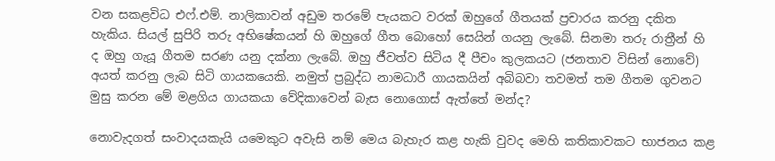වන සකළවිධ එෆ්.එම්. නාලිකාවන් අඩුම තරමේ පැයකට වරක් ඔහුගේ ගීතයක් ප්‍රචාරය කරනු දකිත හැකිය. සියල් සුපිරි තරු අභිෂේකයන් හි ඔහුගේ ගීත බොහෝ සෙයින් ගයනු ලැබේ. සිනමා තරු රාත්‍රීන් හි ද ඔහු ගැයූ ගීතම සරණ යනු දක්නා ලැබේ. ඔහු ජීවත්ව සිටිය දී පීචං කුලකයට (ජනතාව විසින් නොවේ) අයත් කරනු ලැබ සිටි ගායකයෙකි. නමුත් ප්‍රබුද්ධ නාමධාරී ගායකයින් අබිබවා තවමත් තම ගීතම ගුවනට මුසු කරන මේ මළගිය ගායකයා වේදිකාවෙන් බැස නොගොස් ඇත්තේ මන්ද?

නොවැදගත් සංවාදයකැයි යමෙකුට අවැසි නම් මෙය බැහැර කළ හැකි වුවද මෙහි කතිකාවකට භාජනය කළ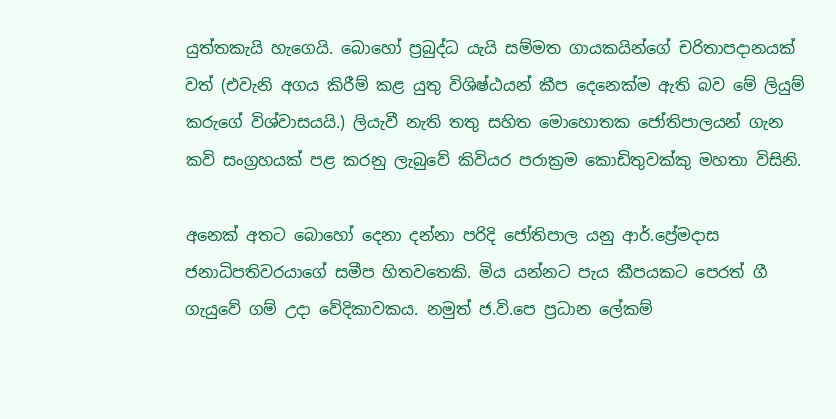යුත්තකැයි හැ‍‍‍ගෙයි. බොහෝ ප්‍රබුද්ධ යැයි සම්මත ගායකයින්ගේ චරිතාපදානයක් වත් (එවැනි අගය කිරීම් කළ යුතු විශිෂ්ඨයන් කීප දෙනෙක්ම ඇති බව මේ ලියුම් කරුගේ විශ්වාසයයි.) ලියැවී නැති තතු සහිත මොහොතක ජෝතිපාලයන් ගැන කවි සංග්‍රහයක් පළ කරනු ලැබුවේ කිවියර පරාක්‍රම කොඩිතුවක්කු මහතා විසිනි.

අනෙක් අතට බොහෝ දෙනා දන්නා පරිදි ජෝතිපාල යනු ආර්.ප්‍රේමදාස ජනාධිපතිවරයාගේ සමීප හිතවතෙකි. මිය යන්නට පැය කීපයකට පෙරත් ගී ගැයුවේ ගම් උදා වේදිකාවකය. නමුත් ජ.වි.පෙ ප්‍රධාන ලේකම්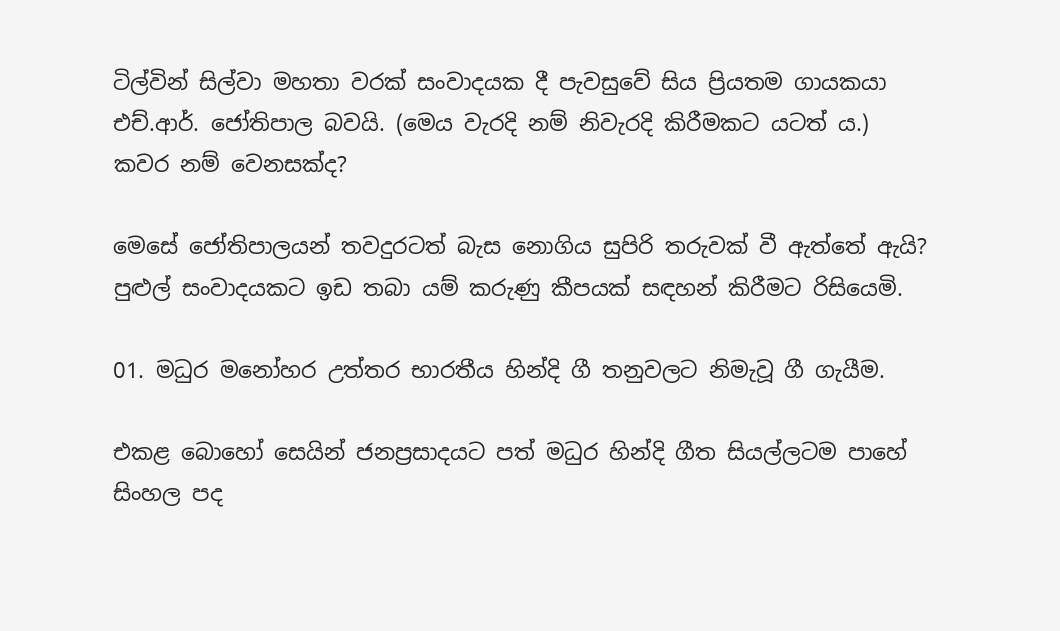ටිල්වින් සිල්වා මහතා වරක් සංවාදයක දී පැවසුවේ සිය ප්‍රියතම ගායකයා එච්.ආර්. ජෝතිපාල බවයි. (මෙය වැරදි නම් නිවැරදි කිරීමකට යටත් ය.) කවර නම් වෙනසක්ද?

මෙසේ ජෝතිපාලයන් තවදුරටත් බැස නොගිය සුපිරි තරුවක් වී ඇත්තේ ඇයි? පුළුල් සංවාදයකට ඉඩ තබා යම් කරුණු කීපයක් සඳහන් කිරීමට රිසියෙමි.

01. මධුර මනෝහර උත්තර භාරතීය හින්දි ගී තනුවලට නිමැවූ ගී ගැයීම.

එකළ බොහෝ සෙයින් ජනප්‍රසාදයට පත් මධුර හින්දි ගීත සියල්ලටම පාහේ සිංහල පද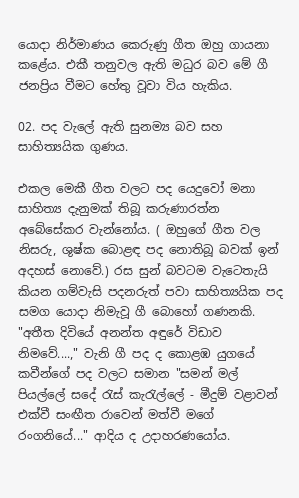යොදා නිර්මාණය කෙරුණු ගීත ඔහු ගායනා ක‍ළේය. එකී තනුවල ඇති මධුර බව මේ ගී ජනප්‍රිය වීමට හේතු වූවා විය හැකිය.

02. පද වැලේ ඇති සුනම්‍ය බව සහ සාහිත්‍යයික ගුණය.

එකල මෙකී ගීත වලට පද යෙදුවෝ මනා සාහිත්‍ය දැනුමක් තිබූ කරුණාරත්න අබේසේකර වැන්නෝය. ( ඔහුගේ ගීත වල නිසරු, ශුෂ්ක බොළඳ පද නොතිබූ බවක් ඉන් අදහස් නොවේ.) රස සුන් බවටම වැටෙතැයි කියන ගම්වැසි පදනරුත් පවා සාහිත්‍යයික පද සමග යොදා නිමැවූ ගී බොහෝ ගණනකි. "අතීත දිවියේ අනන්ත අඳුරේ විඩාව නිමවේ....," වැනි ගී පද ද කොළඹ යුගයේ කවීන්ගේ පද වලට සමාන "සමන් මල් පියල්ලේ ස‍දේ රැස් කැරැල්ලේ - මීදුම් වළාවන් එක්වී සංඟීත රාවෙන් මත්වී මගේ රංගනියේ..." ආදිය ද උදාහරණයෝය.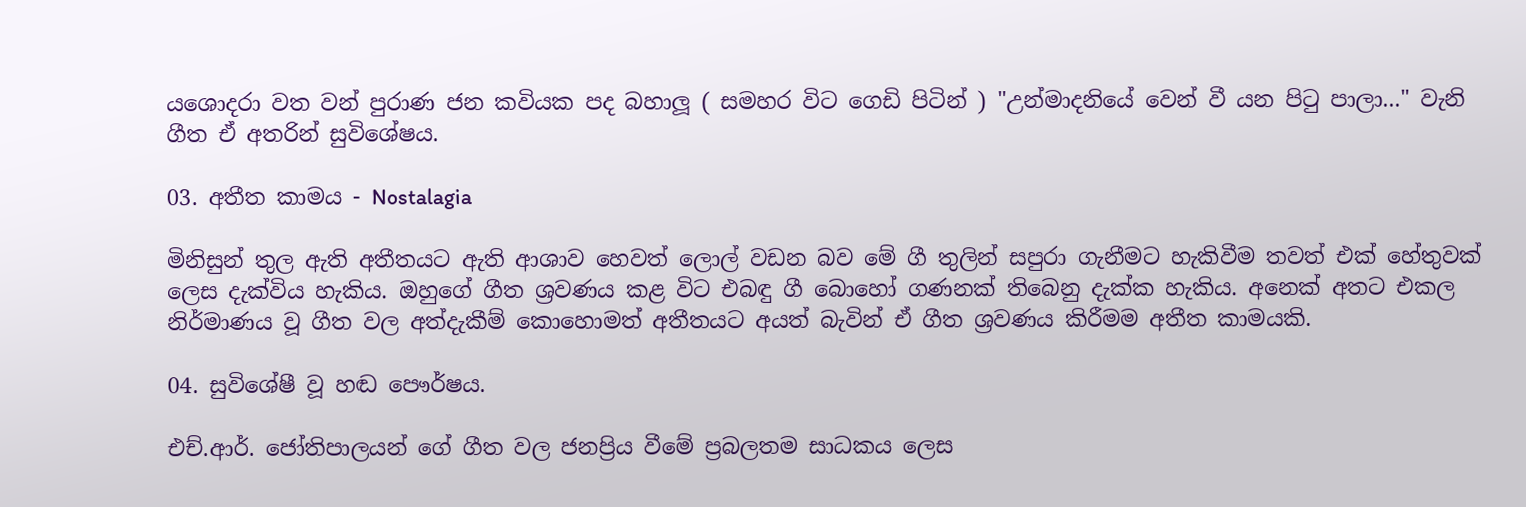ය‍ශොදරා වත වන් පුරාණ ජන කවියක පද බහාලූ ( සමහර විට ගෙඩි පිටින් ) "උන්මාදනියේ වෙන් වී යන පිටු පාලා..." වැනි ගීත ඒ අතරින් සුවිශේෂය.

03. අතීත කාමය - Nostalagia

මිනිසුන් තුල ඇති අතීතයට ඇති ආශාව හෙවත් ලොල් වඩන බව මේ ගී තුලින් සපුරා ගැනීමට හැකිවීම තවත් එක් හේතුවක් ලෙස දැක්විය හැකිය. ඔහුගේ ගීත ශ්‍රවණය කළ විට එබඳු ගී බොහෝ ගණනක් තිබෙනු දැක්ක හැකිය. අනෙක් අතට එකල නිර්මාණය වූ ගීත වල අත්දැකීම් කොහොමත් අතීතයට අයත් බැවින් ඒ ගීත ශ්‍රවණය කිරීමම අතීත කාමයකි.

04. සුවිශේෂී වූ හඬ පෞර්ෂය.

එච්.ආර්. ජෝතිපාලයන් ගේ ගීත වල ජනප්‍රිය වීමේ ප්‍රබලතම සාධකය ලෙස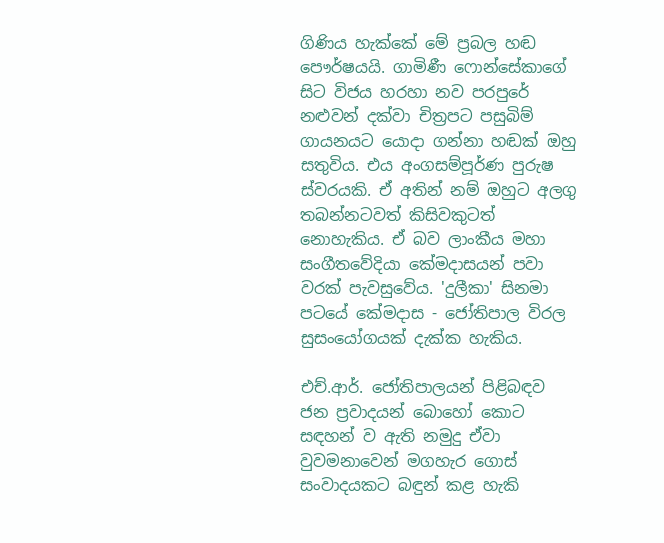ගිණිය හැක්කේ මේ ප්‍රබල හඬ පෞර්ෂයයි. ගාමිණී ෆොන්සේකාගේ සිට විජය හරහා නව පරපුරේ නළුවන් දක්වා චිත්‍රපට පසුබිම් ගායනයට යොදා ගන්නා හඬක් ඔහු සතුවිය. එය අංගසම්පූර්ණ පුරුෂ ස්වරයකි. ඒ අතින් නම් ඔහුට අලගු තබන්නටවත් කිසිවකුටත් නොහැකිය. ඒ බව ලාංකීය මහා සංගීතවේදියා කේමදාසයන් පවා වරක් පැවසුවේය. 'දුලීකා' සිනමා පටයේ කේමදාස - ජෝතිපාල විරල සුසංයෝගයක් දැක්ක හැකිය.

එච්.ආර්. ජෝතිපාලයන් පිළිබඳව ජන ප්‍රවාදයන් ‍බොහෝ කොට සඳහන් ව ඇති නමුදු ඒවා වුවමනාවෙන් මගහැර ගොස් සංවාදයකට බඳුන් කළ හැකි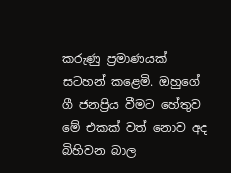කරුණු ප්‍රමාණයක් සටහන් කළෙමි. ඔහුගේ ගී ජනප්‍රිය වීමට හේතුව මේ එකක් වත් නොව අද බිහිවන බාල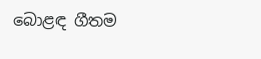බොළඳ ගීතම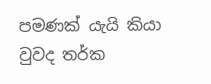පමණක් යැයි කියා වුවද තර්ක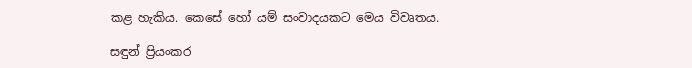කළ හැකිය. කෙසේ හෝ යම් සංවාදයකට මෙය විවෘතය.

සඳුන් ප්‍රියංකර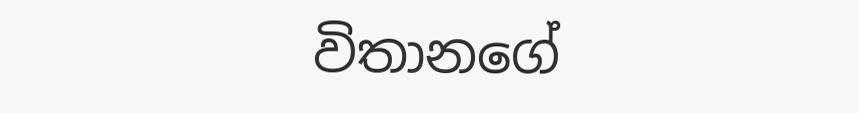විතානගේ